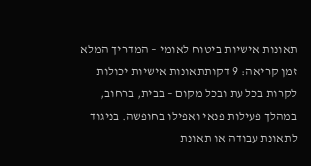תאונות אישיות ביטוח לאומי – המדריך המלא
זמן קריאה: 9 דקותתאונות אישיות יכולות לקרות בכל עת ובכל מקום – בבית, ברחוב, במהלך פעילות פנאי ואפילו בחופשה. בניגוד לתאונת עבודה או תאונת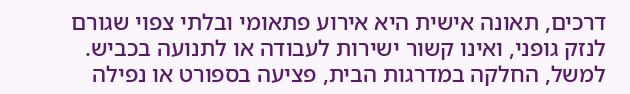דרכים, תאונה אישית היא אירוע פתאומי ובלתי צפוי שגורם לנזק גופני, ואינו קשור ישירות לעבודה או לתנועה בכביש. למשל, החלקה במדרגות הבית, פציעה בספורט או נפילה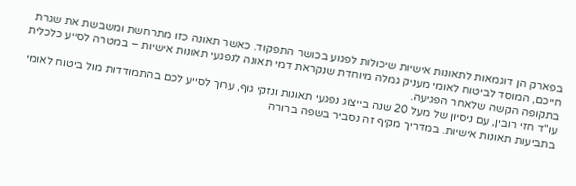בפארק הן דוגמאות לתאונות אישיות שיכולות לפגוע בכושר התפקוד. כאשר תאונה כזו מתרחשת ומשבשת את שגרת חייכם, המוסד לביטוח לאומי מעניק גמלה מיוחדת שנקראת דמי תאונה לנפגעי תאונות אישיות – במטרה לסייע כלכלית בתקופה הקשה שלאחר הפגיעה.
עו"ד חזי רובין, עם ניסיון של מעל 20 שנה בייצוג נפגעי תאונות ונזקי גוף, ערוך לסייע לכם בהתמודדות מול ביטוח לאומי בתביעות תאונות אישיות. במדריך מקיף זה נסביר בשפה ברורה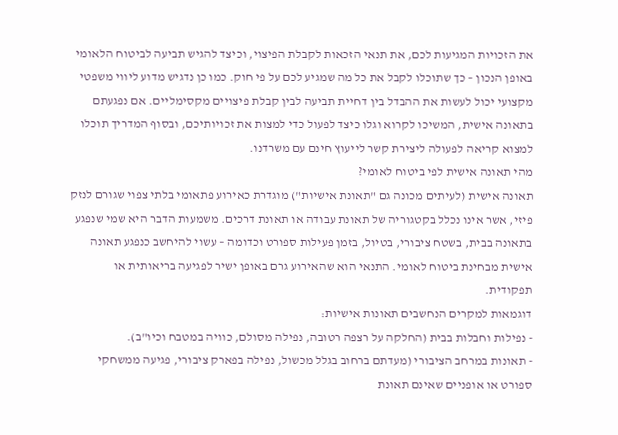את הזכויות המגיעות לכם, את תנאי הזכאות לקבלת הפיצוי, וכיצד להגיש תביעה לביטוח הלאומי באופן הנכון – כך שתוכלו לקבל את כל מה שמגיע לכם על פי חוק. כמו כן נדגיש מדוע ליווי משפטי מקצועי יכול לעשות את ההבדל בין דחיית תביעה לבין קבלת פיצויים מקסימליים. אם נפגעתם בתאונה אישית, המשיכו לקרוא וגלו כיצד לפעול כדי למצות את זכויותיכם, ובסוף המדריך תוכלו למצוא קריאה לפעולה ליצירת קשר לייעוץ חינם עם משרדנו.
מהי תאונה אישית לפי ביטוח לאומי?
תאונה אישית (לעיתים מכונה גם "תאונת אישיות") מוגדרת כאירוע פתאומי בלתי צפוי שגורם לנזק פיזי, אשר אינו נכלל בקטגוריה של תאונת עבודה או תאונת דרכים. משמעות הדבר היא שמי שנפגע בתאונה בבית, בשטח ציבורי, בטיול, בזמן פעילות ספורט וכדומה – עשוי להיחשב כנפגע תאונה אישית מבחינת ביטוח לאומי. התנאי הוא שהאירוע גרם באופן ישיר לפגיעה בריאותית או תפקודית.
דוגמאות למקרים הנחשבים תאונות אישיות:
- נפילות וחבלות בבית (החלקה על רצפה רטובה, נפילה מסולם, כוויה במטבח וכיו"ב).
- תאונות במרחב הציבורי (מעדתם ברחוב בגלל מכשול, נפילה בפארק ציבורי, פגיעה ממשחקי ספורט או אופניים שאינם תאונת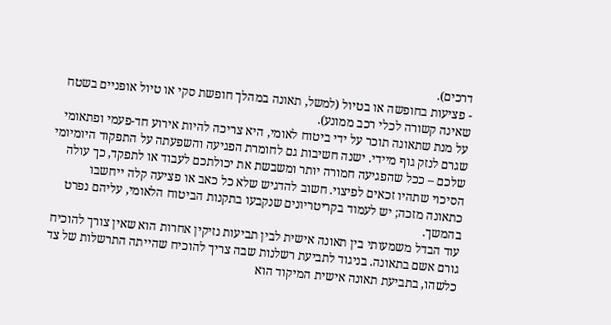דרכים).
- פציעות בחופשה או בטיול (למשל, תאונה במהלך חופשת סקי או טיול אופניים בשטח שאינה קשורה לכלי רכב ממונע).
על מנת שתאונה תוכר על ידי ביטוח לאומי, היא צריכה להיות אירוע חד-פעמי ופתאומי שגרם לנזק גוף מיידי. ישנה חשיבות גם לחומרת הפגיעה והשפעתה על התפקוד היומיומי שלכם – ככל שהפגיעה חמורה יותר ומשבשת את יכולתכם לעבוד או לתפקד, כך עולה הסיכוי שתהיו זכאים לפיצוי. חשוב להדגיש שלא כל כאב או פציעה קלה ייחשבו כתאונה מזכה; יש לעמוד בקריטריונים שנקבעו בתקנות הביטוח הלאומי, עליהם נפרט בהמשך.
עוד הבדל משמעותי בין תאונה אישית לבין תביעות נזיקין אחרות הוא שאין צורך להוכיח גורם אשם בתאונה. בניגוד לתביעת רשלנות שבה צריך להוכיח שהייתה התרשלות של צד כלשהו, בתביעת תאונה אישית המיקוד הוא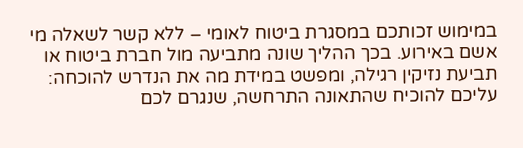במימוש זכותכם במסגרת ביטוח לאומי – ללא קשר לשאלה מי אשם באירוע. בכך ההליך שונה מתביעה מול חברת ביטוח או תביעת נזיקין רגילה, ומפשט במידת מה את הנדרש להוכחה: עליכם להוכיח שהתאונה התרחשה, שנגרם לכם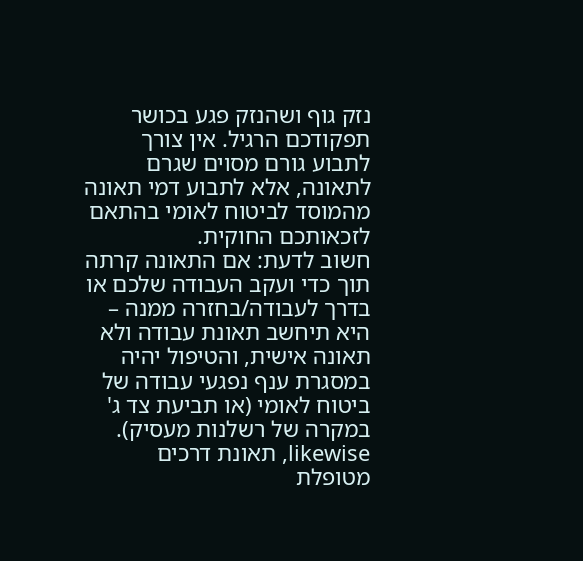נזק גוף ושהנזק פגע בכושר תפקודכם הרגיל. אין צורך לתבוע גורם מסוים שגרם לתאונה, אלא לתבוע דמי תאונה מהמוסד לביטוח לאומי בהתאם לזכאותכם החוקית.
חשוב לדעת: אם התאונה קרתה תוך כדי ועקב העבודה שלכם או בדרך לעבודה/בחזרה ממנה – היא תיחשב תאונת עבודה ולא תאונה אישית, והטיפול יהיה במסגרת ענף נפגעי עבודה של ביטוח לאומי (או תביעת צד ג' במקרה של רשלנות מעסיק). likewise, תאונת דרכים מטופלת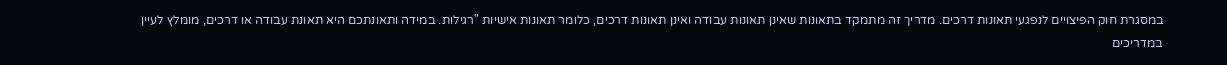במסגרת חוק הפיצויים לנפגעי תאונות דרכים. מדריך זה מתמקד בתאונות שאינן תאונות עבודה ואינן תאונות דרכים, כלומר תאונות אישיות "רגילות. במידה ותאונתכם היא תאונת עבודה או דרכים, מומלץ לעיין במדריכים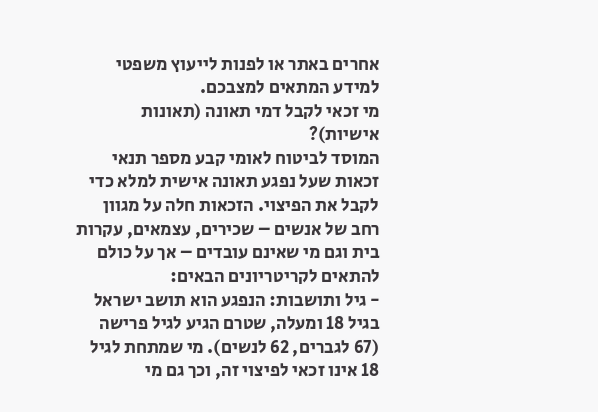אחרים באתר או לפנות לייעוץ משפטי למידע המתאים למצבכם.
מי זכאי לקבל דמי תאונה (תאונות אישיות)?
המוסד לביטוח לאומי קבע מספר תנאי זכאות שעל נפגע תאונה אישית למלא כדי לקבל את הפיצוי. הזכאות חלה על מגוון רחב של אנשים – שכירים, עצמאים, עקרות בית וגם מי שאינם עובדים – אך על כולם להתאים לקריטריונים הבאים:
- גיל ותושבות: הנפגע הוא תושב ישראל בגיל 18 ומעלה, שטרם הגיע לגיל פרישה (67 לגברים, 62 לנשים). מי שמתחת לגיל 18 אינו זכאי לפיצוי זה, וכך גם מי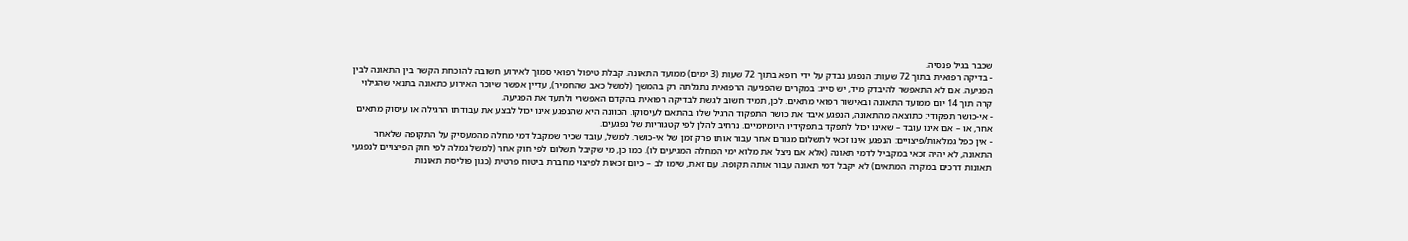שכבר בגיל פנסיה.
- בדיקה רפואית בתוך 72 שעות: הנפגע נבדק על ידי רופא בתוך 72 שעות (3 ימים) ממועד התאונה. קבלת טיפול רפואי סמוך לאירוע חשובה להוכחת הקשר בין התאונה לבין הפגיעה. אם לא התאפשר להיבדק מיד, יש סייג: במקרים שהפגיעה הרפואית נתגלתה רק בהמשך (למשל כאב שהחמיר), עדיין אפשר שיוכר האירוע כתאונה בתנאי שהגילוי קרה תוך 14 יום ממועד התאונה ובאישור רפואי מתאים. לכן, תמיד חשוב לגשת לבדיקה רפואית בהקדם האפשרי ולתעד את הפגיעה.
- אי-כושר תפקודי: כתוצאה מהתאונה, הנפגע איבד את כושר התפקוד הרגיל שלו בהתאם לעיסוקו. הכוונה היא שהנפגע אינו יכול לבצע את עבודתו הרגילה או עיסוק מתאים אחר, או – אם אינו עובד – שאינו יכול לתפקד בתפקידיו היומיומיים. נרחיב להלן לפי קטגוריות של נפגעים.
- אין כפל גמלאות/פיצויים: הנפגע אינו זכאי לתשלום מגורם אחר עבור אותו פרק זמן של אי-כושר. למשל, עובד שכיר שמקבל דמי מחלה מהמעסיק על התקופה שלאחר התאונה, לא יהיה זכאי במקביל לדמי תאונה (אלא אם ניצל את מלוא ימי המחלה המגיעים לו). כמו כן, מי שקיבל תשלום לפי חוק אחר (למשל גמלה לפי חוק הפיצויים לנפגעי תאונות דרכים במקרה המתאים) לא יקבל דמי תאונה עבור אותה תקופה. עם זאת, שימו לב – כיום זכאות לפיצוי מחברת ביטוח פרטית (כגון פוליסת תאונות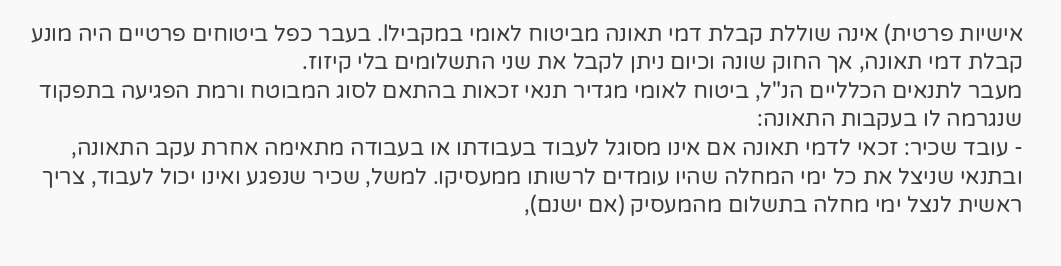אישיות פרטית) אינה שוללת קבלת דמי תאונה מביטוח לאומי במקבילl. בעבר כפל ביטוחים פרטיים היה מונע קבלת דמי תאונה, אך החוק שונה וכיום ניתן לקבל את שני התשלומים בלי קיזוז.
מעבר לתנאים הכלליים הנ"ל, ביטוח לאומי מגדיר תנאי זכאות בהתאם לסוג המבוטח ורמת הפגיעה בתפקוד שנגרמה לו בעקבות התאונה:
- עובד שכיר: זכאי לדמי תאונה אם אינו מסוגל לעבוד בעבודתו או בעבודה מתאימה אחרת עקב התאונה, ובתנאי שניצל את כל ימי המחלה שהיו עומדים לרשותו ממעסיקו. למשל, שכיר שנפגע ואינו יכול לעבוד, צריך ראשית לנצל ימי מחלה בתשלום מהמעסיק (אם ישנם),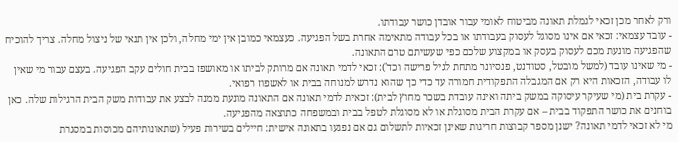ורק לאחר מכן זכאי לגמלת תאונה מביטוח לאומי עבור אובדן כושר עבודתו.
- עובד עצמאי: זכאי אם אינו מסוגל לעסוק בעבודתו או בכל עבודה מתאימה אחרת בשל הפגיעה. כעצמאי כמובן אין ימי מחלה, ולכן אין תנאי של ניצול מחלה. צריך להוכיח שהפגיעה מונעת מכם לעסוק בעסק או במקצוע שלכם כפי שעשיתם טרם התאונה.
- מי שאינו עובד (למשל מובטל, סטודנט, פנסיונר מתחת לגיל פרישה וכד'): זכאי לדמי תאונה אם מרותק לביתו או מאושפז בבית חולים עקב הפגיעה. בעצם עבור מי שאין לו עבודה, הזכאות היא רק אם המגבלה התפקודית חמורה עד כדי כך שהוא נדרש למנוחה בבית או לאשפוז רפואי.
- עקרת בית (מי שעיקר עיסוקה במשק ביתה ואינה עובדת בשכר מחוץ לבית): זכאית לדמי תאונה אם התאונה מונעת ממנה לבצע את עבודות משק הבית הרגילות שלה. כאן בוחנים את כושר התפקוד בבית – אם עקרת הבית מסוגלת או לא מסוגלת לטפל בבית ובמשפחה כתוצאה מהפגיעה.
מי לא זכאי לדמי תאונה? ישנן מספר קבוצות חריגות שאינן זכאיות לתשלום גם אם נפגעו בתאונה אישית: חיילים בשירות פעיל (שתאונותיהם מכוסות במסגרת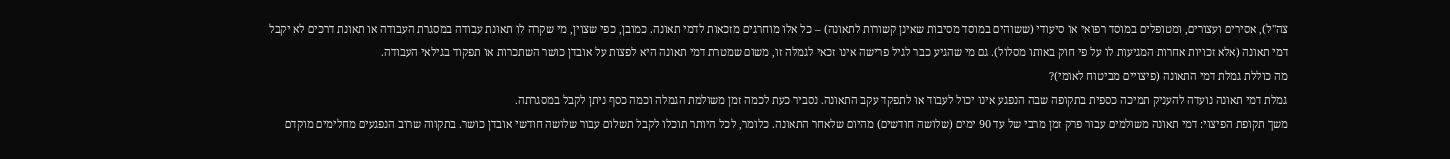צה"ל), אסירים ועצורים, ומטופלים במוסד רפואי או סיעודי (ששוהים במוסד מסיבות שאינן קשורות לתאונה) – כל אלו מוחרגים מזכאות לדמי תאונה. כמובן, כפי שצוין, מי שקרה לו תאונת עבודה במסגרת העבודה או תאונת דרכים לא יקבל דמי תאונה (אלא זכויות אחרות המגיעות לו על פי חוק באותו מסלול). גם מי שהגיע כבר לגיל פרישה אינו זכאי לגמלה זו, משום שמטרת דמי תאונה היא לפצות על אובדן כושר השתכרות או תפקוד בגילאי העבודה.
מה כוללת גמלת דמי התאונה (פיצויים מביטוח לאומי)?
גמלת דמי תאונה נועדה להעניק תמיכה כספית בתקופה שבה הנפגע אינו יכול לעבוד או לתפקד עקב התאונה. נסביר כעת לכמה זמן משולמת הגמלה וכמה כסף ניתן לקבל במסגרתה.
משך תקופת הפיצוי: דמי תאונה משולמים עבור פרק זמן מרבי של עד 90 ימים (שלושה חודשים) מהיום שלאחר התאונה. כלומר, לכל היותר תוכלו לקבל תשלום עבור שלושה חודשי אובדן כושר. בתקווה שרוב הנפגעים מחלימים מוקדם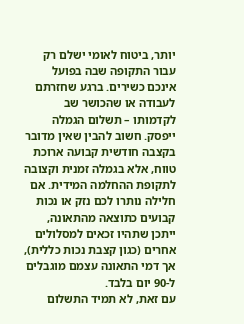יותר, ביטוח לאומי ישלם רק עבור התקופה שבה בפועל אינכם כשירים. ברגע שחזרתם לעבודה או שהכושר שב לקדמותו – תשלום הגמלה ייפסק. חשוב להבין שאין מדובר בקצבה חודשית קבועה ארוכת טווח, אלא בגמלה זמנית וקצובה לתקופת ההחלמה המידית. אם חלילה נותרו לכם נזק או נכות קבועים כתוצאה מהתאונה, ייתכן שתהיו זכאים למסלולים אחרים (כגון קצבת נכות כללית), אך דמי התאונה עצמם מוגבלים ל-90 יום בלבד.
עם זאת, לא תמיד התשלום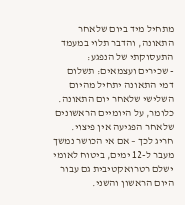מתחיל מיד ביום שלאחר התאונה, והדבר תלוי במעמד התעסוקתי של הנפגע:
- שכירים ועצמאים: תשלום דמי התאונה יתחיל מהיום השלישי שלאחר יום התאונה. כלומר, על היומיים הראשונים שלאחר הפגיעה אין פיצוי. חריג לכך – אם אי הכושר נמשך מעבר ל-12 ימים, ביטוח לאומי ישלם רטרואקטיבית גם עבור היום הראשון והשני.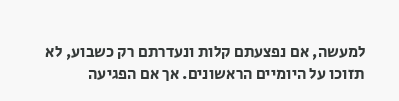למעשה, אם נפצעתם קלות ונעדרתם רק כשבוע, לא תזוכו על היומיים הראשונים. אך אם הפגיעה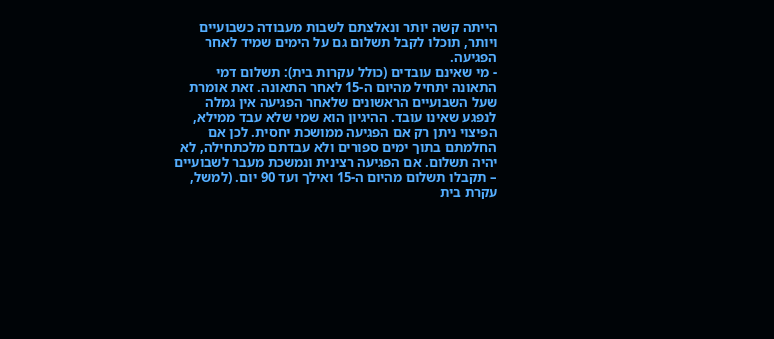הייתה קשה יותר ונאלצתם לשבות מעבודה כשבועיים ויותר, תוכלו לקבל תשלום גם על הימים שמיד לאחר הפגיעה.
- מי שאינם עובדים (כולל עקרות בית): תשלום דמי התאונה יתחיל מהיום ה-15 לאחר התאונה. זאת אומרת שעל השבועיים הראשונים שלאחר הפגיעה אין גמלה לנפגע שאינו עובד. ההיגיון הוא שמי שלא עבד ממילא, הפיצוי ניתן רק אם הפגיעה ממושכת יחסית. לכן אם החלמתם בתוך ימים ספורים ולא עבדתם מלכתחילה, לא יהיה תשלום. אם הפגיעה רצינית ונמשכת מעבר לשבועיים – תקבלו תשלום מהיום ה-15 ואילך ועד 90 יום. (למשל, עקרת בית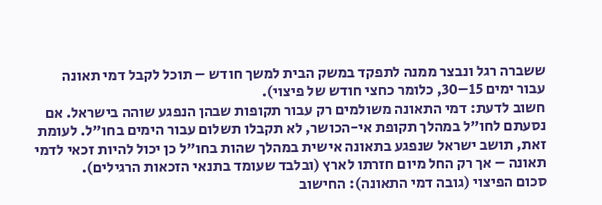ששברה רגל ונבצר ממנה לתפקד במשק הבית למשך חודש – תוכל לקבל דמי תאונה עבור ימים 15–30, כלומר כחצי חודש של פיצוי).
חשוב לדעת: דמי התאונה משולמים רק עבור תקופות שבהן הנפגע שוהה בישראל. אם נסעתם לחו"ל במהלך תקופת אי-הכושר, לא תקבלו תשלום עבור הימים בחו"ל. לעומת זאת, תושב ישראל שנפגע בתאונה אישית במהלך שהות בחו"ל כן יכול להיות זכאי לדמי תאונה – אך רק החל מיום חזרתו לארץ (ובלבד שעומד בתנאי הזכאות הרגילים).
סכום הפיצוי (גובה דמי התאונה): החישוב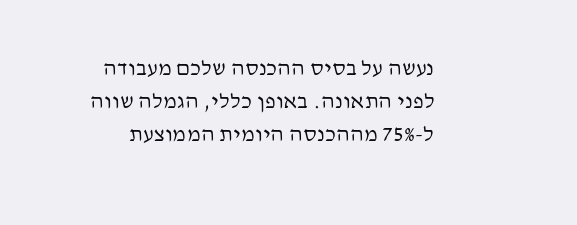נעשה על בסיס ההכנסה שלכם מעבודה לפני התאונה. באופן כללי, הגמלה שווה ל-75% מההכנסה היומית הממוצעת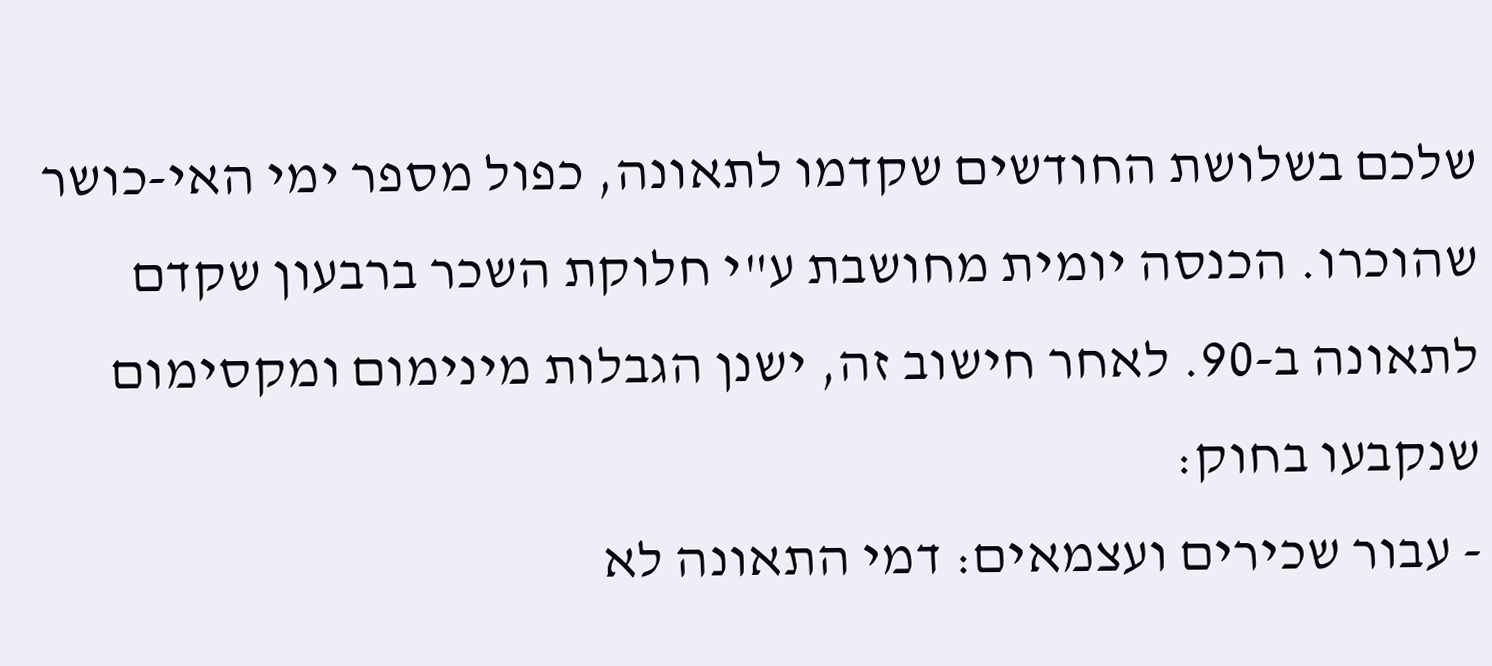שלכם בשלושת החודשים שקדמו לתאונה, כפול מספר ימי האי-כושר שהוכרו. הכנסה יומית מחושבת ע"י חלוקת השכר ברבעון שקדם לתאונה ב-90. לאחר חישוב זה, ישנן הגבלות מינימום ומקסימום שנקבעו בחוק:
- עבור שכירים ועצמאים: דמי התאונה לא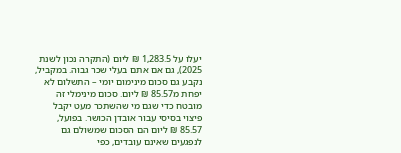יעלו על 1,283.5 ₪ ליום (התקרה נכון לשנת 2025), גם אם אתם בעלי שכר גבוה. במקביל, נקבע גם סכום מינימום יומי – התשלום לא יפחת מ85.57 ₪ ליום. סכום מינימלי זה מובטח כדי שגם מי שהשתכר מעט יקבל פיצוי בסיסי עבור אובדן הכושר. בפועל, 85.57 ₪ ליום הם הסכום שמשולם גם לנפגעים שאינם עובדים, כפי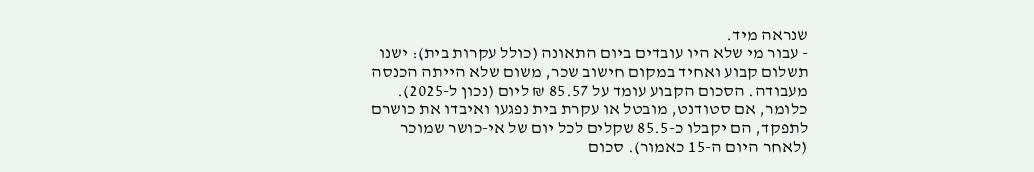שנראה מיד.
- עבור מי שלא היו עובדים ביום התאונה (כולל עקרות בית): ישנו תשלום קבוע ואחיד במקום חישוב שכר, משום שלא הייתה הכנסה מעבודה. הסכום הקבוע עומד על 85.57 ₪ ליום (נכון ל-2025). כלומר, אם סטודנט, מובטל או עקרת בית נפגעו ואיבדו את כושרם לתפקד, הם יקבלו כ-85.5 שקלים לכל יום של אי-כושר שמוכר (לאחר היום ה-15 כאמור). סכום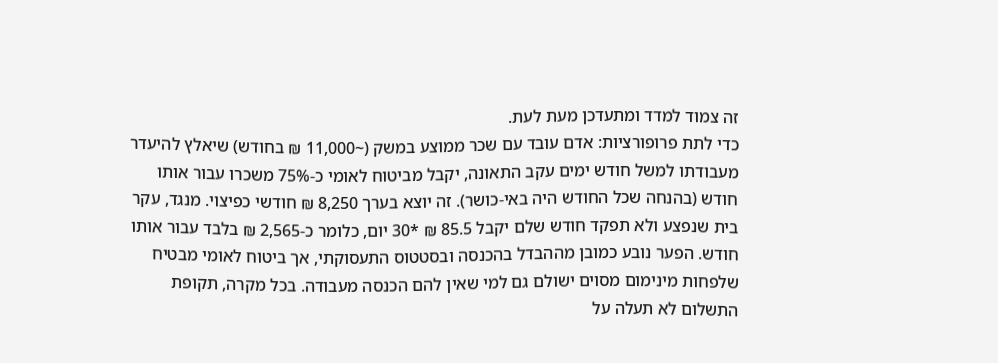זה צמוד למדד ומתעדכן מעת לעת.
כדי לתת פרופורציות: אדם עובד עם שכר ממוצע במשק (~11,000 ₪ בחודש) שיאלץ להיעדר מעבודתו למשל חודש ימים עקב התאונה, יקבל מביטוח לאומי כ-75% משכרו עבור אותו חודש (בהנחה שכל החודש היה באי-כושר). זה יוצא בערך 8,250 ₪ חודשי כפיצוי. מנגד, עקר בית שנפצע ולא תפקד חודש שלם יקבל 85.5 ₪ *30 יום, כלומר כ-2,565 ₪ בלבד עבור אותו חודש. הפער נובע כמובן מההבדל בהכנסה ובסטטוס התעסוקתי, אך ביטוח לאומי מבטיח שלפחות מינימום מסוים ישולם גם למי שאין להם הכנסה מעבודה. בכל מקרה, תקופת התשלום לא תעלה על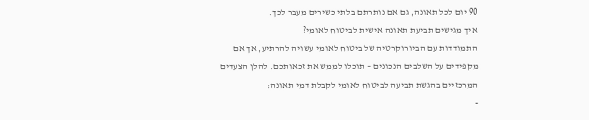90 יום לכל תאונה, גם אם נותרתם בלתי כשירים מעבר לכך.
איך מגישים תביעת תאונה אישית לביטוח לאומי?
התמודדות עם הביורוקרטיה של ביטוח לאומי עשויה להרתיע, אך אם מקפידים על השלבים הנכונים – תוכלו לממש את זכאותכם. להלן הצעדים המרכזיים בהגשת תביעה לביטוח לאומי לקבלת דמי תאונה:
-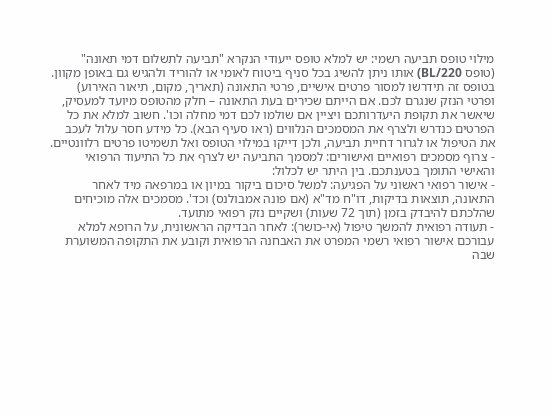מילוי טופס תביעה רשמי: יש למלא טופס ייעודי הנקרא "תביעה לתשלום דמי תאונה" (טופס BL/220) אותו ניתן להשיג בכל סניף ביטוח לאומי או להוריד ולהגיש גם באופן מקוון. בטופס זה תידרשו למסור פרטים אישיים, פרטי התאונה (תאריך, מקום, תיאור האירוע) ופרטי הנזק שנגרם לכם. אם הייתם שכירים בעת התאונה – חלק מהטופס מיועד למעסיק, שיאשר את תקופת היעדרותכם ויציין אם שולמו לכם דמי מחלה וכו'. חשוב למלא את כל הפרטים כנדרש ולצרף את המסמכים הנלווים (ראו סעיף הבא). כל מידע חסר עלול לעכב את הטיפול או לגרור דחיית תביעה, ולכן דייקו במילוי הטופס ואל תשמיטו פרטים רלוונטיים.
- צרוף מסמכים רפואיים ואישורים: למסמך התביעה יש לצרף את כל התיעוד הרפואי והאישי התומך בטענתכם. בין היתר יש לכלול:
- אישור רפואי ראשוני על הפגיעה: למשל סיכום ביקור במיון או במרפאה מיד לאחר התאונה, תוצאות בדיקות, דו"ח מד"א (אם פונה אמבולנס) וכד'. מסמכים אלה מוכיחים שהלכתם להיבדק בזמן (תוך 72 שעות) ושקיים נזק רפואי מתועד.
- תעודה רפואית להמשך טיפול (אי-כושר): לאחר הבדיקה הראשונית, על הרופא למלא עבורכם אישור רפואי רשמי המפרט את האבחנה הרפואית וקובע את התקופה המשוערת שבה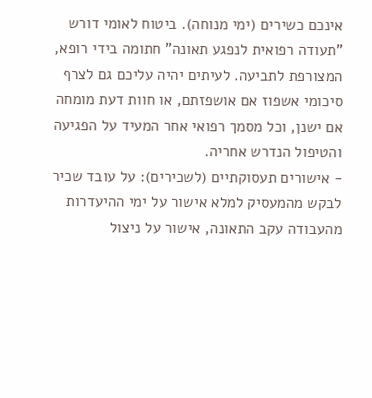אינכם כשירים (ימי מנוחה). ביטוח לאומי דורש "תעודה רפואית לנפגע תאונה" חתומה בידי רופא, המצורפת לתביעה. לעיתים יהיה עליכם גם לצרף סיכומי אשפוז אם אושפזתם, או חוות דעת מומחה אם ישנן, וכל מסמך רפואי אחר המעיד על הפגיעה והטיפול הנדרש אחריה.
- אישורים תעסוקתיים (לשכירים): על עובד שכיר לבקש מהמעסיק למלא אישור על ימי ההיעדרות מהעבודה עקב התאונה, אישור על ניצול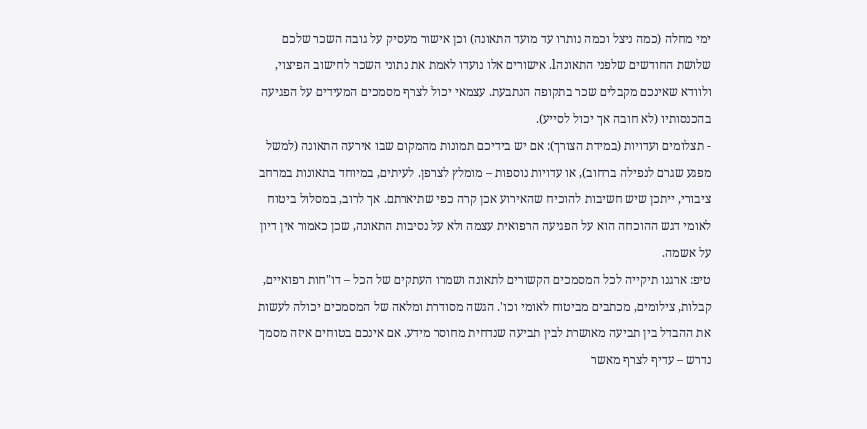ימי מחלה (כמה ניצל וכמה נותרו עד מועד התאונה) וכן אישור מעסיק על גובה השכר שלכם שלושת החודשים שלפני התאונהl. אישורים אלו נועדו לאמת את נתוני השכר לחישוב הפיצוי, ולוודא שאינכם מקבלים שכר בתקופה הנתבעת. עצמאי יכול לצרף מסמכים המעידים על הפגיעה בהכנסותיו (לא חובה אך יכול לסייע).
- תצלומים ועדויות (במידת הצורך): אם יש בידיכם תמונות מהמקום שבו אירעה התאונה (למשל מפגע שגרם לנפילה ברחוב), או עדויות נוספות – מומלץ לצרפן. לעיתים, במיוחד בתאונות במרחב ציבורי, ייתכן שיש חשיבות להוכיח שהאירוע אכן קרה כפי שתיארתם. אך לרוב, במסלול ביטוח לאומי דגש ההוכחה הוא על הפגיעה הרפואית עצמה ולא על נסיבות התאונה, שכן כאמור אין דיון על אשמה.
טיפ: ארגנו תיקייה לכל המסמכים הקשורים לתאונה ושמרו העתקים של הכל – דו"חות רפואיים, קבלות, צילומים, מכתבים מביטוח לאומי וכו'. הגשה מסודרת ומלאה של המסמכים יכולה לעשות את ההבדל בין תביעה מאושרת לבין תביעה שנדחית מחוסר מידע. אם אינכם בטוחים איזה מסמך נדרש – עדיף לצרף מאשר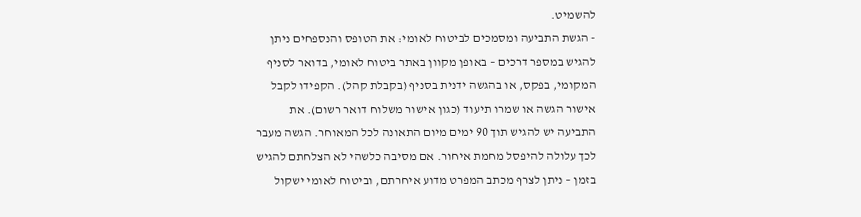להשמיט.
- הגשת התביעה ומסמכים לביטוח לאומי: את הטופס והנספחים ניתן להגיש במספר דרכים – באופן מקוון באתר ביטוח לאומי, בדואר לסניף המקומי, בפקס, או בהגשה ידנית בסניף (בקבלת קהל). הקפידו לקבל אישור הגשה או שמרו תיעוד (כגון אישור משלוח דואר רשום). את התביעה יש להגיש תוך 90 ימים מיום התאונה לכל המאוחר. הגשה מעבר לכך עלולה להיפסל מחמת איחור. אם מסיבה כלשהי לא הצלחתם להגיש בזמן – ניתן לצרף מכתב המפרט מדוע איחרתם, וביטוח לאומי ישקול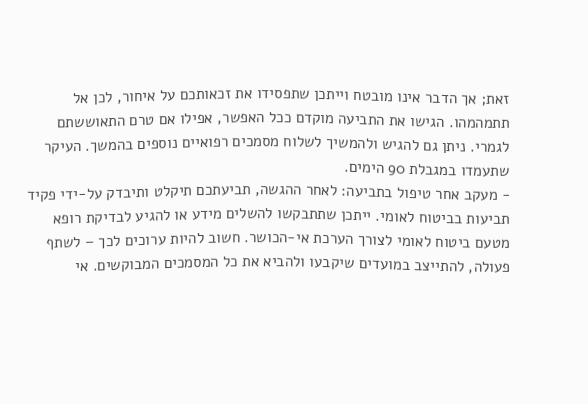זאת; אך הדבר אינו מובטח וייתכן שתפסידו את זכאותכם על איחור, לכן אל תתמהמהו. הגישו את התביעה מוקדם ככל האפשר, אפילו אם טרם התאוששתם לגמרי. ניתן גם להגיש ולהמשיך לשלוח מסמכים רפואיים נוספים בהמשך. העיקר שתעמדו במגבלת 90 הימים.
- מעקב אחר טיפול בתביעה: לאחר ההגשה, תביעתכם תיקלט ותיבדק על-ידי פקיד תביעות בביטוח לאומי. ייתכן שתתבקשו להשלים מידע או להגיע לבדיקת רופא מטעם ביטוח לאומי לצורך הערכת אי-הכושר. חשוב להיות ערוכים לכך – לשתף פעולה, להתייצב במועדים שיקבעו ולהביא את כל המסמכים המבוקשים. אי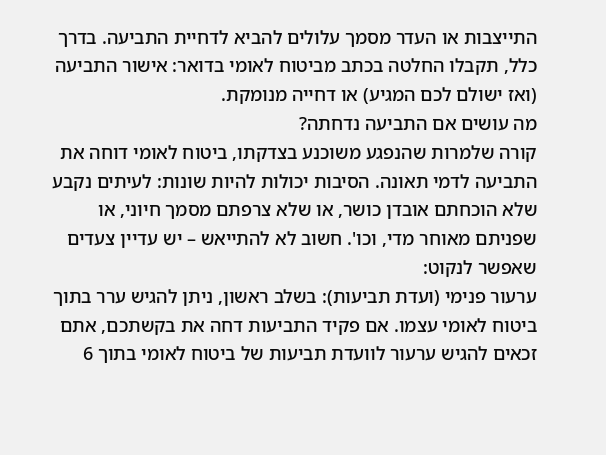התייצבות או העדר מסמך עלולים להביא לדחיית התביעה. בדרך כלל, תקבלו החלטה בכתב מביטוח לאומי בדואר: אישור התביעה (ואז ישולם לכם המגיע) או דחייה מנומקת.
מה עושים אם התביעה נדחתה?
קורה שלמרות שהנפגע משוכנע בצדקתו, ביטוח לאומי דוחה את התביעה לדמי תאונה. הסיבות יכולות להיות שונות: לעיתים נקבע שלא הוכחתם אובדן כושר, או שלא צרפתם מסמך חיוני, או שפניתם מאוחר מדי, וכו'. חשוב לא להתייאש – יש עדיין צעדים שאפשר לנקוט:
ערעור פנימי (ועדת תביעות): בשלב ראשון, ניתן להגיש ערר בתוך ביטוח לאומי עצמו. אם פקיד התביעות דחה את בקשתכם, אתם זכאים להגיש ערעור לוועדת תביעות של ביטוח לאומי בתוך 6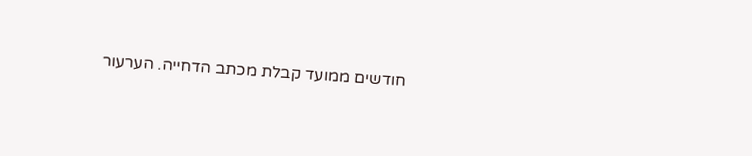חודשים ממועד קבלת מכתב הדחייה. הערעור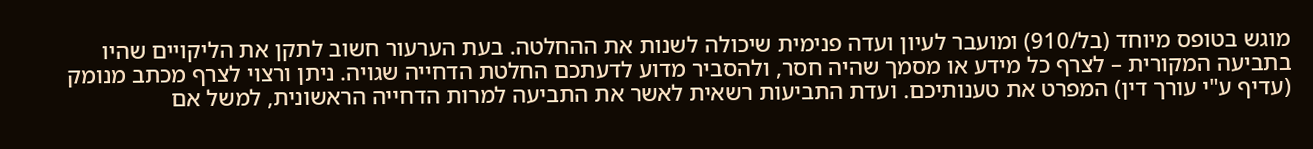מוגש בטופס מיוחד (בל/910) ומועבר לעיון ועדה פנימית שיכולה לשנות את ההחלטה. בעת הערעור חשוב לתקן את הליקויים שהיו בתביעה המקורית – לצרף כל מידע או מסמך שהיה חסר, ולהסביר מדוע לדעתכם החלטת הדחייה שגויה. ניתן ורצוי לצרף מכתב מנומק (עדיף ע"י עורך דין) המפרט את טענותיכם. ועדת התביעות רשאית לאשר את התביעה למרות הדחייה הראשונית, למשל אם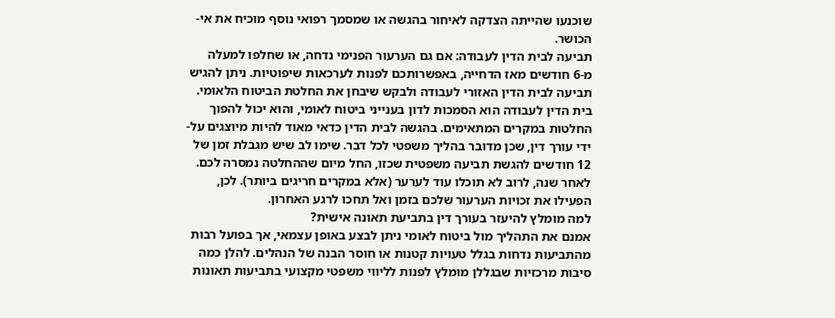שוכנעו שהייתה הצדקה לאיחור בהגשה או שמסמך רפואי נוסף מוכיח את אי-הכושר.
תביעה לבית הדין לעבודה: אם גם הערעור הפנימי נדחה, או שחלפו למעלה מ-6 חודשים מאז הדחייה, באפשרותכם לפנות לערכאות שיפוטיות. ניתן להגיש תביעה לבית הדין האזורי לעבודה ולבקש שיבחן את החלטת הביטוח הלאומי. בית הדין לעבודה הוא הסמכות לדון בענייני ביטוח לאומי, והוא יכול להפוך החלטות במקרים המתאימים. בהגשה לבית הדין כדאי מאוד להיות מיוצגים על-ידי עורך דין, שכן מדובר בהליך משפטי לכל דבר. שימו לב שיש מגבלת זמן של 12 חודשים להגשת תביעה משפטית שכזו, החל מיום שההחלטה נמסרה לכם. לאחר שנה, לרוב לא תוכלו עוד לערער (אלא במקרים חריגים ביותר). לכן, הפעילו את זכויות הערעור שלכם בזמן ואל תחכו לרגע האחרון.
למה מומלץ להיעזר בעורך דין בתביעת תאונה אישית?
אמנם את התהליך מול ביטוח לאומי ניתן לבצע באופן עצמאי, אך בפועל רבות מהתביעות נדחות בגלל טעויות קטנות או חוסר הבנה של הנהלים. להלן כמה סיבות מרכזיות שבגללן מומלץ לפנות לליווי משפטי מקצועי בתביעות תאונות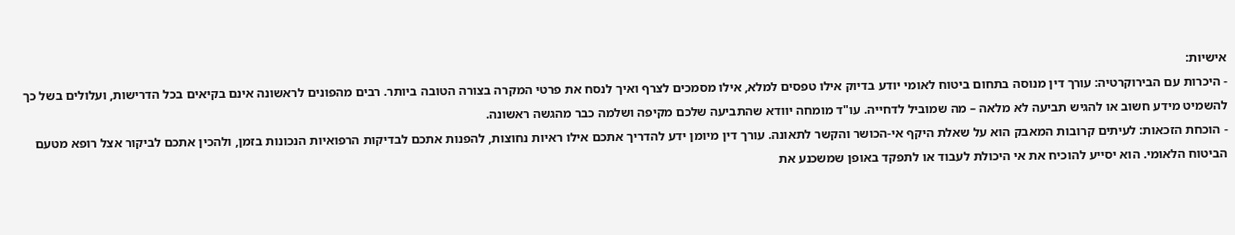אישיות:
- היכרות עם הבירוקרטיה: עורך דין מנוסה בתחום ביטוח לאומי יודע בדיוק אילו טפסים למלא, אילו מסמכים לצרף ואיך לנסח את פרטי המקרה בצורה הטובה ביותר. רבים מהפונים לראשונה אינם בקיאים בכל הדרישות, ועלולים בשל כך להשמיט מידע חשוב או להגיש תביעה לא מלאה – מה שמוביל לדחייה. עו"ד מומחה יוודא שהתביעה שלכם מקיפה ושלמה כבר מהגשה ראשונה.
- הוכחת הזכאות: לעיתים קרובות המאבק הוא על שאלת היקף אי-הכושר והקשר לתאונה. עורך דין מיומן ידע להדריך אתכם אילו ראיות נחוצות, להפנות אתכם לבדיקות הרפואיות הנכונות בזמן, ולהכין אתכם לביקור אצל רופא מטעם הביטוח הלאומי. הוא יסייע להוכיח את אי היכולת לעבוד או לתפקד באופן שמשכנע את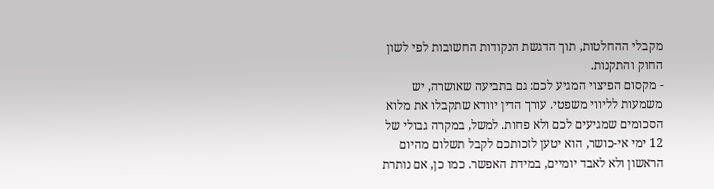מקבלי ההחלטות, תוך הדגשת הנקודות החשובות לפי לשון החוק והתקנות.
- מקסום הפיצוי המגיע לכם: גם בתביעה שאושרה, יש משמעות לליווי משפטי. עורך הדין יוודא שתקבלו את מלוא הסכומים שמגיעים לכם ולא פחות. למשל, במקרה גבולי של 12 ימי אי-כושר, הוא יטען לזכותכם לקבל תשלום מהיום הראשון ולא לאבד יומיים, במידת האפשר. כמו כן, אם נותרת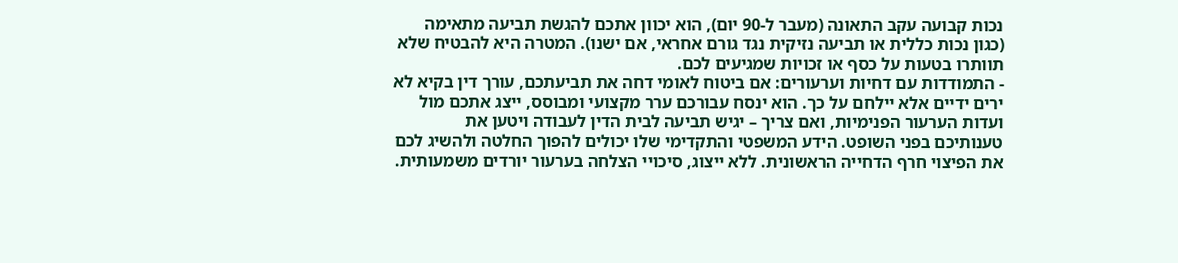נכות קבועה עקב התאונה (מעבר ל-90 יום), הוא יכוון אתכם להגשת תביעה מתאימה (כגון נכות כללית או תביעה נזיקית נגד גורם אחראי, אם ישנו). המטרה היא להבטיח שלא תוותרו בטעות על כסף או זכויות שמגיעים לכם.
- התמודדות עם דחיות וערעורים: אם ביטוח לאומי דחה את תביעתכם, עורך דין בקיא לא ירים ידיים אלא יילחם על כך. הוא ינסח עבורכם ערר מקצועי ומבוסס, ייצג אתכם מול ועדות הערעור הפנימיות, ואם צריך – יגיש תביעה לבית הדין לעבודה ויטען את טענותיכם בפני השופט. הידע המשפטי והתקדימי שלו יכולים להפוך החלטה ולהשיג לכם את הפיצוי חרף הדחייה הראשונית. ללא ייצוג, סיכויי הצלחה בערעור יורדים משמעותית.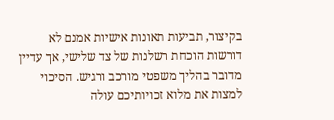בקיצור, תביעות תאונות אישיות אמנם לא דורשות הוכחת רשלנות של צד שלישי, אך עדיין מדובר בהליך משפטי מורכב ורגיש. הסיכוי למצות את מלוא זכויותיכם עולה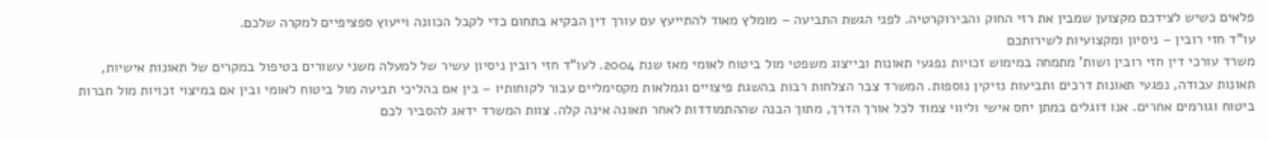פלאים כשיש לצידכם מקצוען שמבין את רזי החוק והבירוקרטיה. לפני הגשת התביעה – מומלץ מאוד להתייעץ עם עורך דין הבקיא בתחום כדי לקבל הכוונה וייעוץ ספציפיים למקרה שלכם.
עו"ד חזי רובין – ניסיון ומקצועיות לשירותכם
משרד עורכי דין חזי רובין ושות' מתמחה במימוש זכויות נפגעי תאונות ובייצוג משפטי מול ביטוח לאומי מאז שנת 2004. לעו"ד חזי רובין ניסיון עשיר של למעלה משני עשורים בטיפול במקרים של תאונות אישיות, תאונות עבודה, נפגעי תאונות דרכים ותביעות נזיקין נוספות. המשרד צבר הצלחות רבות בהשגת פיצויים וגמלאות מקסימליים עבור לקוחותיו – בין אם בהליכי תביעה מול ביטוח לאומי ובין אם במיצוי זכויות מול חברות ביטוח וגורמים אחרים. אנו דוגלים במתן יחס אישי וליווי צמוד לכל אורך הדרך, מתוך הבנה שההתמודדות לאחר תאונה אינה קלה. צוות המשרד ידאג להסביר לכם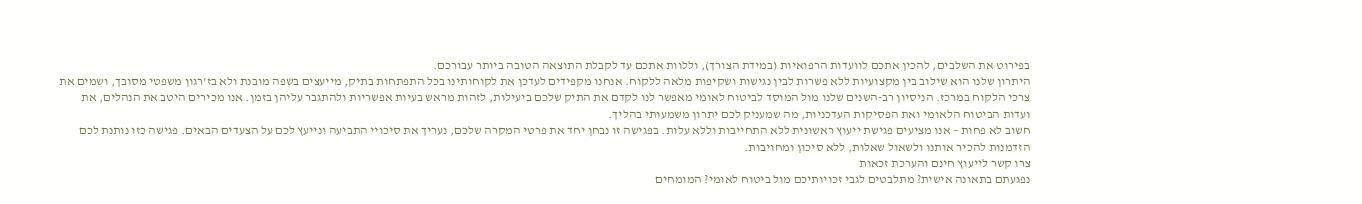בפירוט את השלבים, להכין אתכם לוועדות הרפואיות (במידת הצורך), וללוות אתכם עד לקבלת התוצאה הטובה ביותר עבורכם.
היתרון שלנו הוא שילוב בין מקצועיות ללא פשרות לבין נגישות ושקיפות מלאה ללקוח. אנחנו מקפידים לעדכן את לקוחותינו בכל התפתחות בתיק, מייעצים בשפה מובנת ולא בז'רגון משפטי מסובך, ושמים את צרכי הלקוח במרכז. הניסיון רב-השנים שלנו מול המוסד לביטוח לאומי מאפשר לנו לקדם את התיק שלכם ביעילות, לזהות מראש בעיות אפשריות ולהתגבר עליהן בזמן. אנו מכירים היטב את הנהלים, את ועדות הביטוח הלאומי ואת הפסיקות העדכניות, מה שמעניק לכם יתרון משמעותי בהליך.
חשוב לא פחות – אנו מציעים פגישת ייעוץ ראשונית ללא התחייבות וללא עלות. בפגישה זו נבחן יחד את פרטי המקרה שלכם, נעריך את סיכויי התביעה ונייעץ לכם על הצעדים הבאים. פגישה כזו נותנת לכם הזדמנות להכיר אותנו ולשאול שאלות, ללא סיכון ומחויבות.
צרו קשר לייעוץ חינם והערכת זכאות
נפגעתם בתאונה אישית? מתלבטים לגבי זכויותיכם מול ביטוח לאומי? המומחים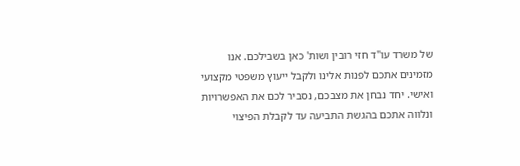של משרד עו"ד חזי רובין ושות' כאן בשבילכם. אנו מזמינים אתכם לפנות אלינו ולקבל ייעוץ משפטי מקצועי ואישי. יחד נבחן את מצבכם, נסביר לכם את האפשרויות ונלווה אתכם בהגשת התביעה עד לקבלת הפיצוי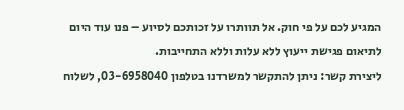המגיע לכם על פי חוק. אל תוותרו על זכותכם לסיוע – פנו עוד היום לתיאום פגישת ייעוץ ללא עלות וללא התחייבות.
ליצירת קשר: ניתן להתקשר למשרדנו בטלפון 03-6958040, לשלוח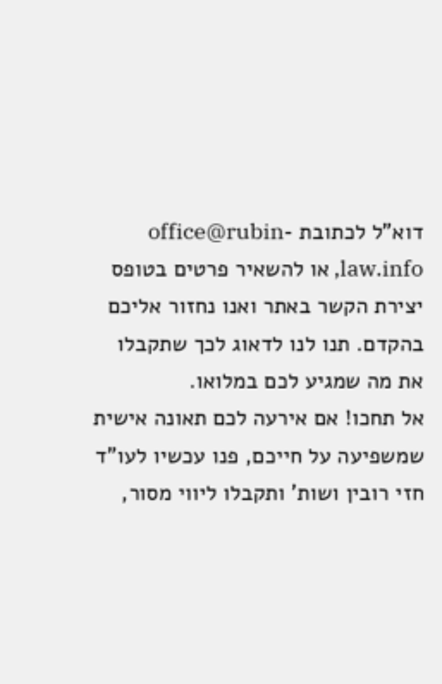דוא"ל לכתובת office@rubin-law.info, או להשאיר פרטים בטופס יצירת הקשר באתר ואנו נחזור אליכם בהקדם. תנו לנו לדאוג לכך שתקבלו את מה שמגיע לכם במלואו.
אל תחכו! אם אירעה לכם תאונה אישית שמשפיעה על חייכם, פנו עכשיו לעו"ד חזי רובין ושות' ותקבלו ליווי מסור,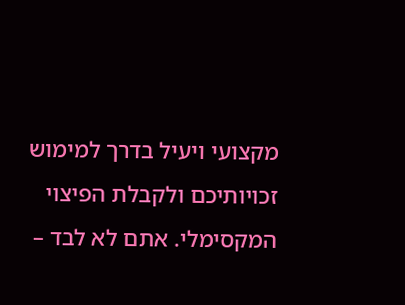מקצועי ויעיל בדרך למימוש זכויותיכם ולקבלת הפיצוי המקסימלי. אתם לא לבד –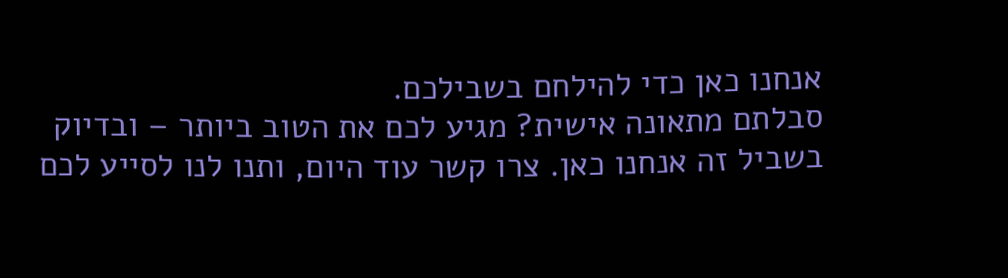אנחנו כאן כדי להילחם בשבילכם.
סבלתם מתאונה אישית? מגיע לכם את הטוב ביותר – ובדיוק בשביל זה אנחנו כאן. צרו קשר עוד היום, ותנו לנו לסייע לכם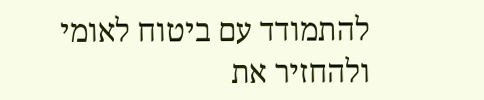להתמודד עם ביטוח לאומי ולהחזיר את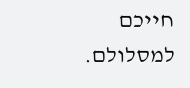חייכם למסלולם.